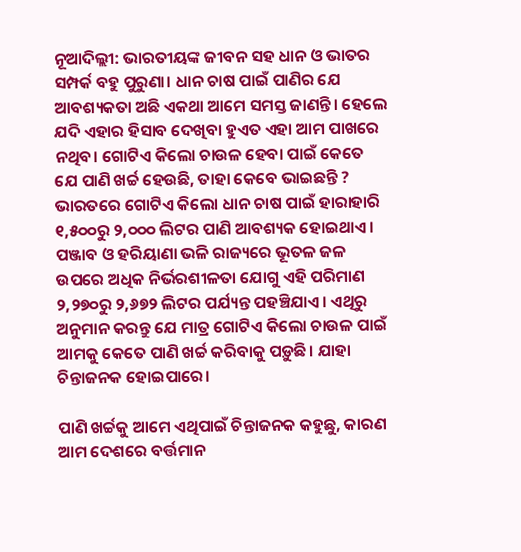ନୂଆଦିଲ୍ଲୀ: ଭାରତୀୟଙ୍କ ଜୀବନ ସହ ଧାନ ଓ ଭାତର ସମ୍ପର୍କ ବହୁ ପୁରୁଣା। ଧାନ ଚାଷ ପାଇଁ ପାଣିର ଯେ ଆବଶ୍ୟକତା ଅଛି ଏକଥା ଆମେ ସମସ୍ତ ଜାଣନ୍ତି। ହେଲେ ଯଦି ଏହାର ହିସାବ ଦେଖିବା ହୁଏତ ଏହା ଆମ ପାଖରେ ନଥିବ। ଗୋଟିଏ କିଲୋ ଚାଉଳ ହେବା ପାଇଁ କେତେ ଯେ ପାଣି ଖର୍ଚ୍ଚ ହେଉଛି, ତାହା କେବେ ଭାଇଛନ୍ତି ? ଭାରତରେ ଗୋଟିଏ କିଲୋ ଧାନ ଚାଷ ପାଇଁ ହାରାହାରି ୧,୫୦୦ରୁ ୨,୦୦୦ ଲିଟର ପାଣି ଆବଶ୍ୟକ ହୋଇଥାଏ। ପଞ୍ଜାବ ଓ ହରିୟାଣା ଭଳି ରାଜ୍ୟରେ ଭୂତଳ ଜଳ ଉପରେ ଅଧିକ ନିର୍ଭରଶୀଳତା ଯୋଗୁ ଏହି ପରିମାଣ ୨,୨୭୦ରୁ ୨,୬୭୨ ଲିଟର ପର୍ଯ୍ୟନ୍ତ ପହଞ୍ଚିଯାଏ। ଏଥିରୁ ଅନୁମାନ କରନ୍ତୁ ଯେ ମାତ୍ର ଗୋଟିଏ କିଲୋ ଚାଉଳ ପାଇଁ ଆମକୁ କେତେ ପାଣି ଖର୍ଚ୍ଚ କରିବାକୁ ପଡ଼ୁଛି। ଯାହା ଚିନ୍ତାଜନକ ହୋଇପାରେ।

ପାଣି ଖର୍ଚ୍ଚକୁ ଆମେ ଏଥିପାଇଁ ଚିନ୍ତାଜନକ କହୁଛୁ, କାରଣ ଆମ ଦେଶରେ ବର୍ତ୍ତମାନ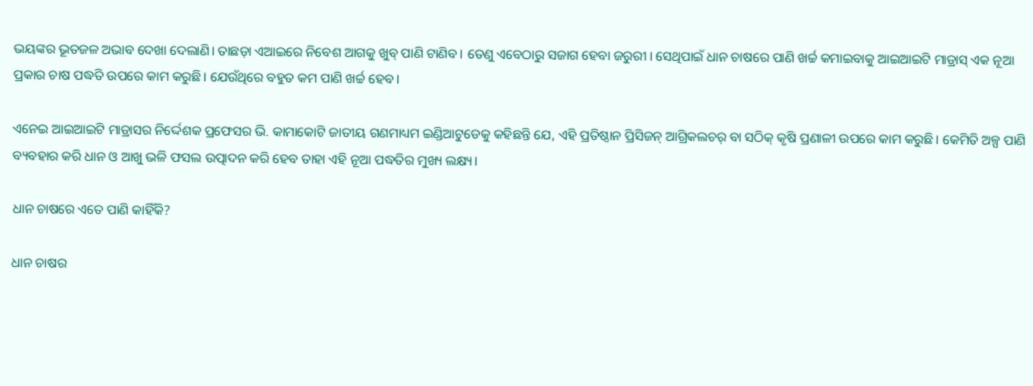ଭୟଙ୍କର ଭୂତଜଳ ଅଭାବ ଦେଖା ଦେଲାଣି। ତାଛଡ଼ା ଏଆଇରେ ନିବେଶ ଆଗକୁ ଖୁବ୍ ପାଣି ଟାଣିବ। ତେଣୁ ଏବେଠାରୁ ସଜାଗ ହେବା ଜରୁରୀ। ସେଥିପାଇଁ ଧାନ ଚାଷରେ ପାଣି ଖର୍ଚ୍ଚ କମାଇବାକୁ ଆଇଆଇଟି ମାଡ୍ରାସ୍ ଏକ ନୂଆ ପ୍ରକାର ଚାଷ ପଦ୍ଧତି ଉପରେ କାମ କରୁଛି। ଯେଉଁଥିରେ ବହୁତ କମ ପାଣି ଖର୍ଚ୍ଚ ହେବ।

ଏନେଇ ଆଇଆଇଟି ମାଡ୍ରାସର ନିର୍ଦ୍ଦେଶକ ପ୍ରଫେସର ଭି. କାମାକୋଟି ଜାତୀୟ ଗଣମାଧ୍ୟମ ଇଣ୍ଡିଆଟୁଡେକୁ କହିଛନ୍ତି ଯେ, ଏହି ପ୍ରତିଷ୍ଠାନ ପ୍ରିସିଜନ୍ ଆଗ୍ରିକଲଚର୍ ବା ସଠିକ୍ କୃଷି ପ୍ରଣାଳୀ ଉପରେ କାମ କରୁଛି। କେମିତି ଅଳ୍ପ ପାଣି ବ୍ୟବହାର କରି ଧାନ ଓ ଆଖୁ ଭଳି ଫସଲ ଉତ୍ପାଦନ କରି ହେବ ତାହା ଏହି ନୂଆ ପଦ୍ଧତିର ମୁଖ୍ୟ ଲକ୍ଷ୍ୟ।

ଧାନ ଚାଷରେ ଏତେ ପାଣି କାହିଁକି?

ଧାନ ଚାଷର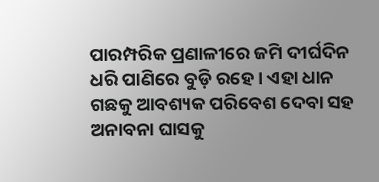ପାରମ୍ପରିକ ପ୍ରଣାଳୀରେ ଜମି ଦୀର୍ଘଦିନ ଧରି ପାଣିରେ ବୁଡ଼ି ରହେ। ଏହା ଧାନ ଗଛକୁ ଆବଶ୍ୟକ ପରିବେଶ ଦେବା ସହ ଅନାବନା ଘାସକୁ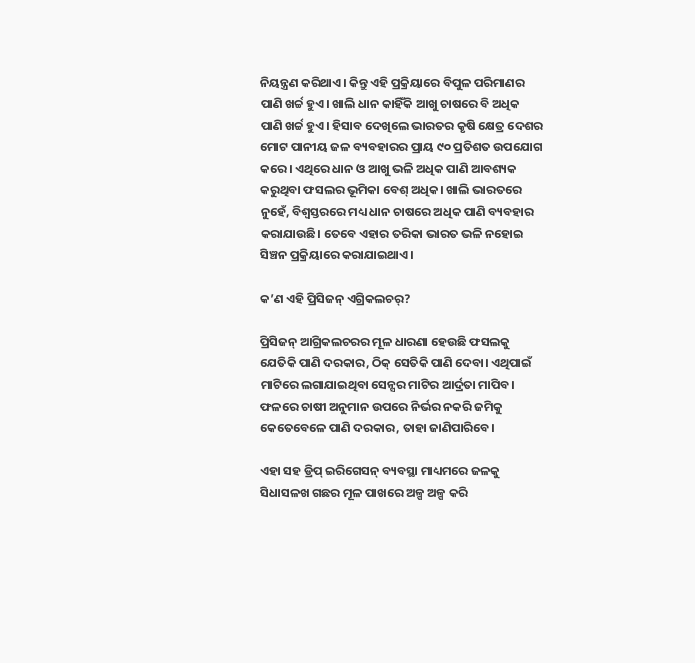ନିୟନ୍ତ୍ରଣ କରିଥାଏ। କିନ୍ତୁ ଏହି ପ୍ରକ୍ରିୟାରେ ବିପୁଳ ପରିମାଣର ପାଣି ଖର୍ଚ୍ଚ ହୁଏ। ଖାଲି ଧାନ କାହିଁକି ଆଖୁ ଚାଷରେ ବି ଅଧିକ ପାଣି ଖର୍ଚ୍ଚ ହୁଏ। ହିସାବ ଦେଖିଲେ ଭାରତର କୃଷି କ୍ଷେତ୍ର ଦେଶର ମୋଟ ପାନୀୟ ଜଳ ବ୍ୟବହାରର ପ୍ରାୟ ୯୦ ପ୍ରତିଶତ ଉପଯୋଗ କରେ। ଏଥିରେ ଧାନ ଓ ଆଖୁ ଭଳି ଅଧିକ ପାଣି ଆବଶ୍ୟକ କରୁଥିବା ଫସଲର ଭୂମିକା ବେଶ୍ ଅଧିକ। ଖାଲି ଭାରତରେ ନୁହେଁ, ବିଶ୍ୱସ୍ତରରେ ମଧ୍ୟ ଧାନ ଚାଷରେ ଅଧିକ ପାଣି ବ୍ୟବହାର କରାଯାଉଛି। ତେବେ ଏହାର ତରିକା ଭାରତ ଭଳି ନହୋଇ ସିଞ୍ଚନ ପ୍ରକ୍ରିୟାରେ କରାଯାଇଥାଏ।

କ’ଣ ଏହି ପ୍ରିସିଜନ୍ ଏଗ୍ରିକଲଚର୍?

ପ୍ରିସିଜନ୍ ଆଗ୍ରିକଲଚରର ମୂଳ ଧାରଣା ହେଉଛି ଫସଲକୁ ଯେତିକି ପାଣି ଦରକାର, ଠିକ୍ ସେତିକି ପାଣି ଦେବା। ଏଥିପାଇଁ ମାଟିରେ ଲଗାଯାଇଥିବା ସେନ୍ସର ମାଟିର ଆର୍ଦ୍ରତା ମାପିବ। ଫଳରେ ଚାଷୀ ଅନୁମାନ ଉପରେ ନିର୍ଭର ନକରି ଜମିକୁ କେତେବେଳେ ପାଣି ଦରକାର, ତାହା ଜାଣିପାରିବେ।

ଏହା ସହ ଡ୍ରିପ୍ ଇରିଗେସନ୍ ବ୍ୟବସ୍ଥା ମାଧ୍ୟମରେ ଜଳକୁ ସିଧାସଳଖ ଗଛର ମୂଳ ପାଖରେ ଅଳ୍ପ ଅଳ୍ପ କରି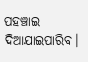ପହଞ୍ଚାଇ ଦିଆଯାଇପାରିବ।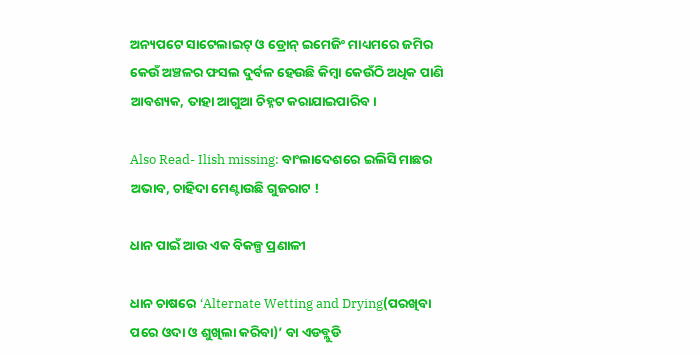ଅନ୍ୟପଟେ ସାଟେଲାଇଟ୍ ଓ ଡ୍ରୋନ୍ ଇମେଜିଂ ମାଧ୍ୟମରେ ଜମିର କେଉଁ ଅଞ୍ଚଳର ଫସଲ ଦୁର୍ବଳ ହେଉଛି କିମ୍ବା କେଉଁଠି ଅଧିକ ପାଣି ଆବଶ୍ୟକ, ତାହା ଆଗୁଆ ଚିହ୍ନଟ କରାଯାଇପାରିବ।

Also Read- Ilish missing: ବାଂଲାଦେଶରେ ଇଲିସି ମାଛର ଅଭାବ, ଚାହିଦା ମେଣ୍ଟାଉଛି ଗୁଜରାଟ !

ଧାନ ପାଇଁ ଆଉ ଏକ ବିକଳ୍ପ ପ୍ରଣାଳୀ

ଧାନ ଚାଷରେ ‘Alternate Wetting and Drying(ପରଖିବା ପରେ ଓଦା ଓ ଶୁଖିଲା କରିବା)’ ବା ଏଡବ୍ଲୁଡି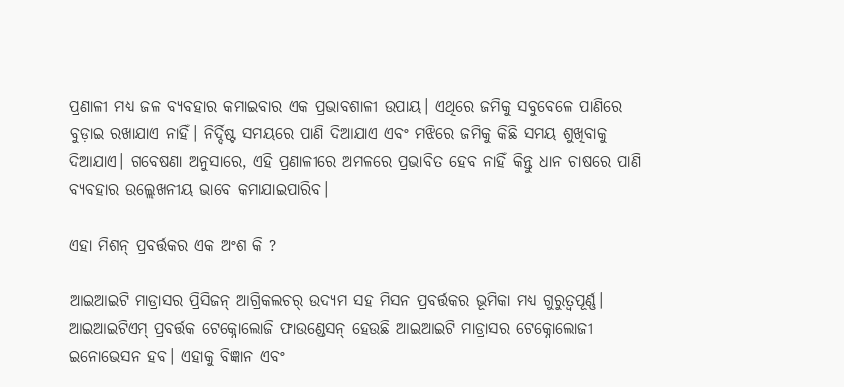ପ୍ରଣାଳୀ ମଧ୍ୟ ଜଳ ବ୍ୟବହାର କମାଇବାର ଏକ ପ୍ରଭାବଶାଳୀ ଉପାୟ। ଏଥିରେ ଜମିକୁ ସବୁବେଳେ ପାଣିରେ ବୁଡ଼ାଇ ରଖାଯାଏ ନାହିଁ। ନିର୍ଦ୍ଦିଷ୍ଟ ସମୟରେ ପାଣି ଦିଆଯାଏ ଏବଂ ମଝିରେ ଜମିକୁ କିଛି ସମୟ ଶୁଖିବାକୁ ଦିଆଯାଏ। ଗବେଷଣା ଅନୁସାରେ, ଏହି ପ୍ରଣାଳୀରେ ଅମଳରେ ପ୍ରଭାବିତ ହେବ ନାହିଁ କିନ୍ତୁ ଧାନ ଚାଷରେ ପାଣି ବ୍ୟବହାର ଉଲ୍ଲେଖନୀୟ ଭାବେ କମାଯାଇପାରିବ।

ଏହା ମିଶନ୍ ପ୍ରବର୍ତ୍ତକର ଏକ ଅଂଶ କି ?

ଆଇଆଇଟି ମାଡ୍ରାସର ପ୍ରିସିଜନ୍ ଆଗ୍ରିକଲଚର୍ ଉଦ୍ୟମ ସହ ମିସନ ପ୍ରବର୍ତ୍ତକର ଭୂମିକା ମଧ୍ୟ ଗୁରୁତ୍ୱପୂର୍ଣ୍ଣ। ଆଇଆଇଟିଏମ୍ ପ୍ରବର୍ତ୍ତକ ଟେକ୍ନୋଲୋଜି ଫାଉଣ୍ଡେସନ୍ ହେଉଛି ଆଇଆଇଟି ମାଡ୍ରାସର ଟେକ୍ନୋଲୋଜୀ ଇନୋଭେସନ ହବ। ଏହାକୁ ବିଜ୍ଞାନ ଏବଂ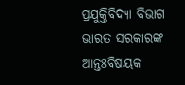ପ୍ରଯୁକ୍ତିବିଦ୍ୟା ବିଭାଗ ଭାରତ ସରକାରଙ୍କ ଆନ୍ତଃବିଷୟକ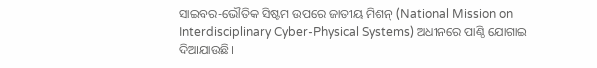ସାଇବର-ଭୌତିକ ସିଷ୍ଟମ ଉପରେ ଜାତୀୟ ମିଶନ୍ (National Mission on Interdisciplinary Cyber-Physical Systems) ଅଧୀନରେ ପାଣ୍ଠି ଯୋଗାଇ ଦିଆଯାଉଛି।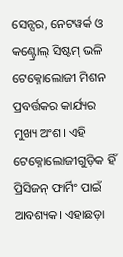ସେନ୍ସର, ନେଟୱର୍କ ଓ କଣ୍ଟ୍ରୋଲ୍ ସିଷ୍ଟମ୍ ଭଳି ଟେକ୍ନୋଲୋଜୀ ମିଶନ ପ୍ରବର୍ତ୍ତକର କାର୍ଯ୍ୟର ମୁଖ୍ୟ ଅଂଶ। ଏହି ଟେକ୍ନୋଲୋଜୀଗୁଡ଼ିକ ହିଁ ପ୍ରିସିଜନ୍ ଫାର୍ମିଂ ପାଇଁ ଆବଶ୍ୟକ। ଏହାଛଡ଼ା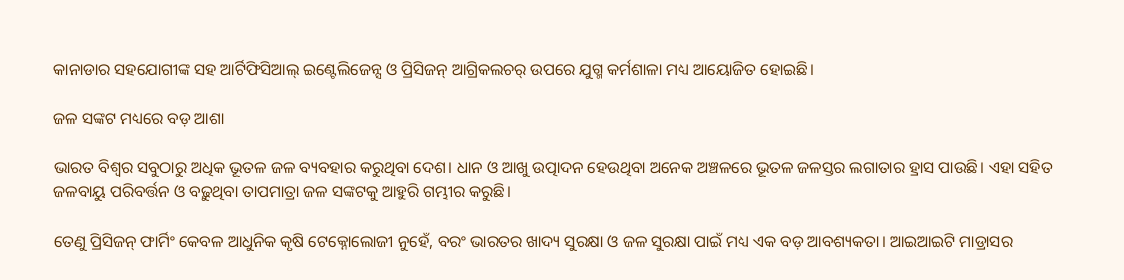କାନାଡାର ସହଯୋଗୀଙ୍କ ସହ ଆର୍ଟିଫିସିଆଲ୍ ଇଣ୍ଟେଲିଜେନ୍ସ ଓ ପ୍ରିସିଜନ୍ ଆଗ୍ରିକଲଚର୍ ଉପରେ ଯୁଗ୍ମ କର୍ମଶାଳା ମଧ୍ୟ ଆୟୋଜିତ ହୋଇଛି।

ଜଳ ସଙ୍କଟ ମଧ୍ୟରେ ବଡ଼ ଆଶା

ଭାରତ ବିଶ୍ୱର ସବୁଠାରୁ ଅଧିକ ଭୂତଳ ଜଳ ବ୍ୟବହାର କରୁଥିବା ଦେଶ। ଧାନ ଓ ଆଖୁ ଉତ୍ପାଦନ ହେଉଥିବା ଅନେକ ଅଞ୍ଚଳରେ ଭୂତଳ ଜଳସ୍ତର ଲଗାତାର ହ୍ରାସ ପାଉଛି। ଏହା ସହିତ ଜଳବାୟୁ ପରିବର୍ତ୍ତନ ଓ ବଢ଼ୁଥିବା ତାପମାତ୍ରା ଜଳ ସଙ୍କଟକୁ ଆହୁରି ଗମ୍ଭୀର କରୁଛି।

ତେଣୁ ପ୍ରିସିଜନ୍ ଫାର୍ମିଂ କେବଳ ଆଧୁନିକ କୃଷି ଟେକ୍ନୋଲୋଜୀ ନୁହେଁ, ବରଂ ଭାରତର ଖାଦ୍ୟ ସୁରକ୍ଷା ଓ ଜଳ ସୁରକ୍ଷା ପାଇଁ ମଧ୍ୟ ଏକ ବଡ଼ ଆବଶ୍ୟକତା। ଆଇଆଇଟି ମାଡ୍ରାସର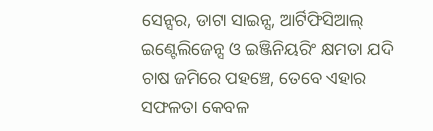ସେନ୍ସର, ଡାଟା ସାଇନ୍ସ, ଆର୍ଟିଫିସିଆଲ୍ ଇଣ୍ଟେଲିଜେନ୍ସ ଓ ଇଞ୍ଜିନିୟରିଂ କ୍ଷମତା ଯଦି ଚାଷ ଜମିରେ ପହଞ୍ଚେ, ତେବେ ଏହାର ସଫଳତା କେବଳ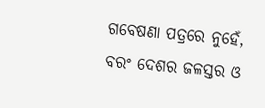ଗବେଷଣା ପତ୍ରରେ ନୁହେଁ, ବରଂ ଦେଶର ଜଳସ୍ତର ଓ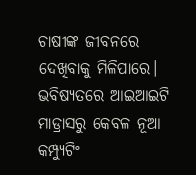ଚାଷୀଙ୍କ ଜୀବନରେ ଦେଖିବାକୁ ମିଳିପାରେ। ଭବିଷ୍ୟତରେ ଆଇଆଇଟି ମାଡ୍ରାସରୁ କେବଳ ନୂଆ କମ୍ପ୍ୟୁଟିଂ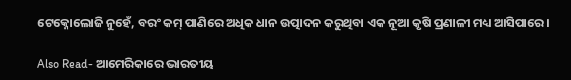ଟେକ୍ନୋଲୋଜି ନୁହେଁ, ବରଂ କମ୍ ପାଣିରେ ଅଧିକ ଧାନ ଉତ୍ପାଦନ କରୁଥିବା ଏକ ନୂଆ କୃଷି ପ୍ରଣାଳୀ ମଧ୍ୟ ଆସିପାରେ।

Also Read- ଆମେରିକାରେ ଭାରତୀୟ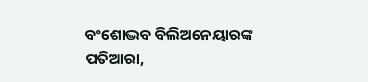ବଂଶୋଦ୍ଭବ ବିଲିଅନେୟାରଙ୍କ ପତିଆରା,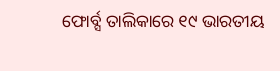ଫୋର୍ବ୍ସ ତାଲିକାରେ ୧୯ ଭାରତୀୟ